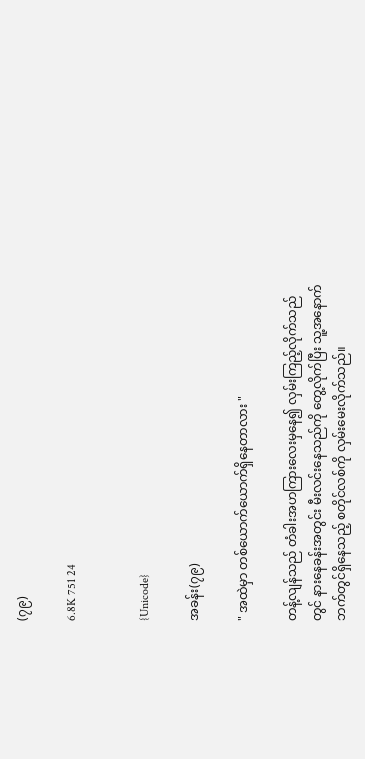(၇၉)

6.8K 751 24


{Unicode}

အခန်း(၇၉)

" အထဲမှာ တစ်ယောက်ယောက်ရှိနေတာလား "

တန့်လျန်သည် တံခါးအဟကြားလေးမှနေ၍ လှမ်းကြည့်လိုက်သည်တွင် နားနေခန်းအတွင်း မီးလင်းနေသည်ကို တွေ့လိုက်ပြီး သူ့အနောက်ဘက်တွင်ရှိနေသည့် စတိုင်လစ်ကို လှမ်းမေးလိုက်သည်။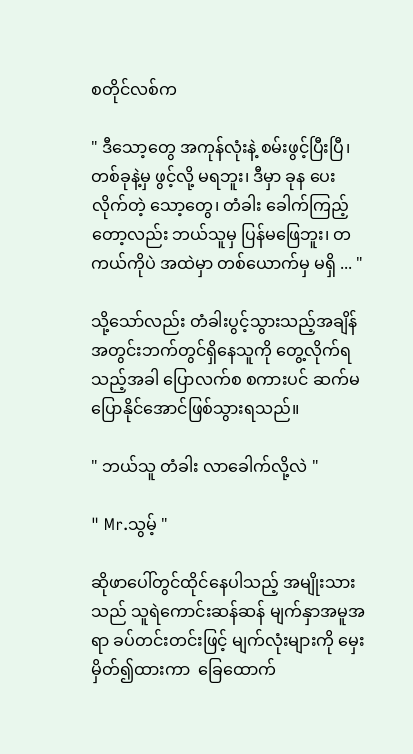စတိုင်လစ်က

" ဒီသော့တွေ အကုန်လုံးနဲ့ စမ်းဖွင့်ပြီးပြီ၊ တစ်ခုနဲ့မှ ဖွင့်လို့ မရဘူး၊ ဒီမှာ ခုန ပေးလိုက်တဲ့ သော့တွေ၊ တံခါး ခေါက်ကြည့်တော့လည်း ဘယ်သူမှ ပြန်မဖြေဘူး၊ တကယ်ကိုပဲ အထဲမှာ တစ်ယောက်မှ မရှိ ... "

သို့သော်လည်း တံခါးပွင့်သွားသည့်အချိန် အတွင်းဘက်တွင်ရှိနေသူကို တွေ့လိုက်ရသည့်အခါ ပြောလက်စ စကားပင် ဆက်မပြောနိုင်အောင်ဖြစ်သွားရသည်။

" ဘယ်သူ တံခါး လာခေါက်လို့လဲ "

" Mr.သွမ့် "

ဆိုဖာပေါ်တွင်ထိုင်နေပါသည့် အမျိုးသားသည် သူရဲကောင်းဆန်ဆန် မျက်နှာအမူအရာ ခပ်တင်းတင်းဖြင့် မျက်လုံးများကို မှေးမှိတ်၍ထားကာ  ခြေထောက်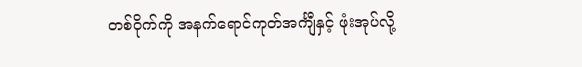တစ်ဝိုက်ကို အနက်ရောင်ကုတ်အင်္ကျီနှင့် ဖုံးအုပ်လို့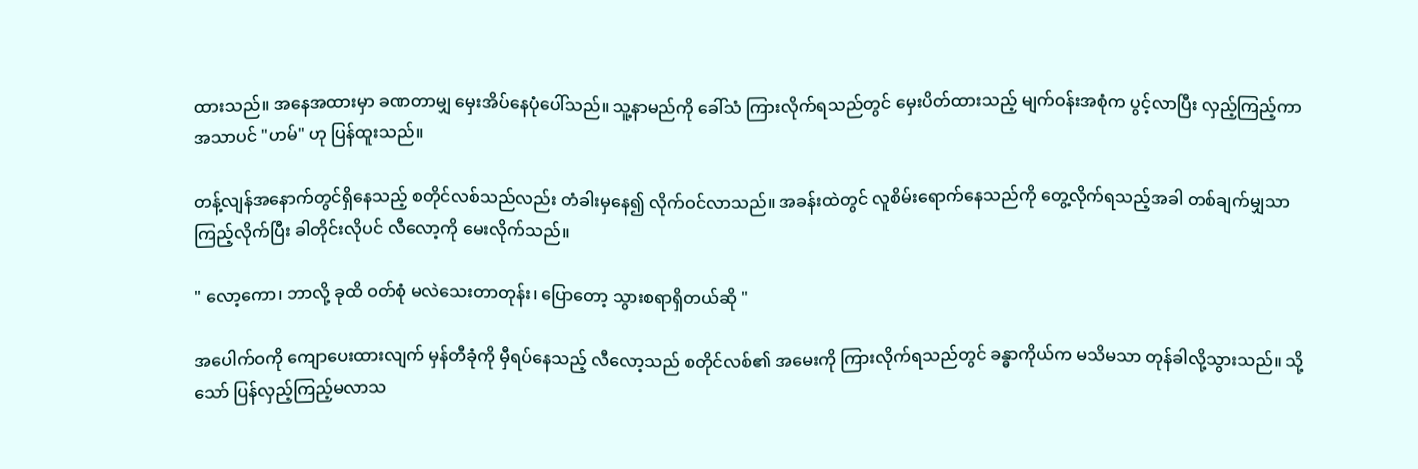ထားသည်။ အနေအထားမှာ ခဏတာမျှ မှေးအိပ်နေပုံပေါ်သည်။ သူ့နာမည်ကို ခေါ်သံ ကြားလိုက်ရသည်တွင် မှေးပိတ်ထားသည့် မျက်ဝန်းအစုံက ပွင့်လာပြီး လှည့်ကြည့်ကာ အသာပင် "ဟမ်" ဟု ပြန်ထူးသည်။

တန့်လျန်အနောက်တွင်ရှိနေသည့် စတိုင်လစ်သည်လည်း တံခါးမှနေ၍ လိုက်ဝင်လာသည်။ အခန်းထဲတွင် လူစိမ်းရောက်နေသည်ကို တွေ့လိုက်ရသည့်အခါ တစ်ချက်မျှသာ ကြည့်လိုက်ပြီး ခါတိုင်းလိုပင် လီလော့ကို မေးလိုက်သည်။

" လော့ကော၊ ဘာလို့ ခုထိ ဝတ်စုံ မလဲသေးတာတုန်း၊ ပြောတော့ သွားစရာရှိတယ်ဆို "

အပေါက်ဝကို ကျောပေးထားလျက် မှန်တီခုံကို မှီရပ်နေသည့် လီလော့သည် စတိုင်လစ်၏ အမေးကို ကြားလိုက်ရသည်တွင် ခန္ဓာကိုယ်က မသိမသာ တုန်ခါလို့သွားသည်။ သို့သော် ပြန်လှည့်ကြည့်မလာသ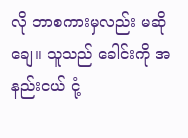လို ဘာစကားမှလည်း မဆိုချေ။ သူသည် ခေါင်းကို အနည်းငယ် ငုံ့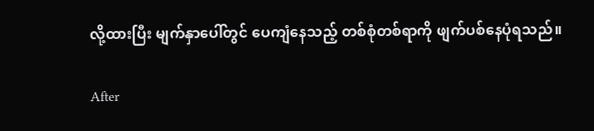လို့ထားပြီး မျက်နှာပေါ်တွင် ပေကျံနေသည့် တစ်စုံတစ်ရာကို ဖျက်ပစ်နေပုံရသည်။

After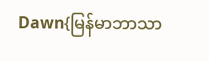Dawn{မြန်မာဘာသာ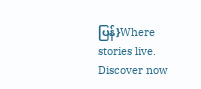ပြန်}Where stories live. Discover now